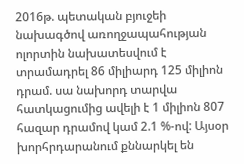2016թ. պետական բյուջեի նախագծով առողջապահության ոլորտին նախատեսվում է տրամադրել 86 միլիարդ 125 միլիոն դրամ. սա նախորդ տարվա հատկացումից ավելի է 1 միլիոն 807 հազար դրամով կամ 2.1 %-ով: Այսօր խորհրդարանում քննարկել են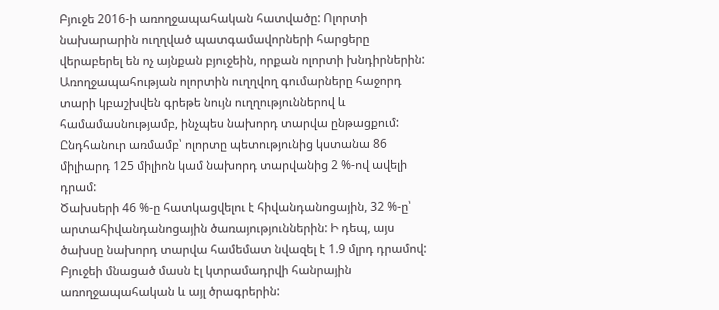Բյուջե 2016-ի առողջապահական հատվածը: Ոլորտի նախարարին ուղղված պատգամավորների հարցերը վերաբերել են ոչ այնքան բյուջեին, որքան ոլորտի խնդիրներին:
Առողջապահության ոլորտին ուղղվող գումարները հաջորդ տարի կբաշխվեն գրեթե նույն ուղղություններով և համամասնությամբ, ինչպես նախորդ տարվա ընթացքում: Ընդհանուր առմամբ՝ ոլորտը պետությունից կստանա 86 միլիարդ 125 միլիոն կամ նախորդ տարվանից 2 %-ով ավելի դրամ:
Ծախսերի 46 %-ը հատկացվելու է հիվանդանոցային, 32 %-ը՝ արտահիվանդանոցային ծառայություններին: Ի դեպ, այս ծախսը նախորդ տարվա համեմատ նվազել է 1.9 մլրդ դրամով: Բյուջեի մնացած մասն էլ կտրամադրվի հանրային առողջապահական և այլ ծրագրերին: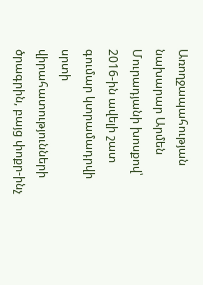Առողջապահության նախարար Արմեն Մուրադյանի խոսքով՝ 2016-ին ավելի շատ գումար կտրամադրվի սրտի վիրահատությունների ծրագրին, բայց փոքր-ինչ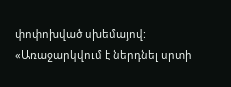փոփոխված սխեմայով:
«Առաջարկվում է ներդնել սրտի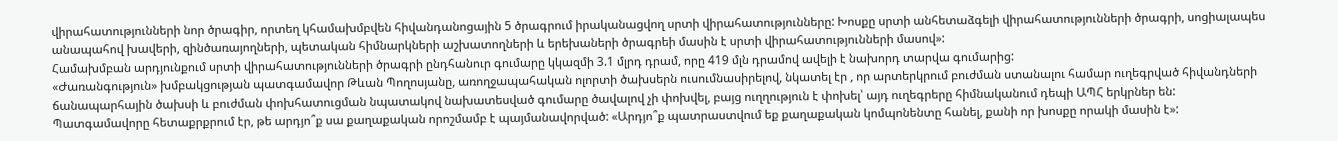վիրահատությունների նոր ծրագիր, որտեղ կհամախմբվեն հիվանդանոցային 5 ծրագրում իրականացվող սրտի վիրահատությունները: Խոսքը սրտի անհետաձգելի վիրահատությունների ծրագրի, սոցիալապես անապահով խավերի, զինծառայողների, պետական հիմնարկների աշխատողների և երեխաների ծրագրեի մասին է սրտի վիրահատությունների մասով»:
Համախմբան արդյունքում սրտի վիրահատությունների ծրագրի ընդհանուր գումարը կկազմի 3.1 մլրդ դրամ, որը 419 մլն դրամով ավելի է նախորդ տարվա գումարից:
«Ժառանգություն» խմբակցության պատգամավոր Թևան Պողոսյանը, առողջապահական ոլորտի ծախսերն ուսումնասիրելով, նկատել էր , որ արտերկրում բուժման ստանալու համար ուղեգրված հիվանդների ճանապարհային ծախսի և բուժման փոխհատուցման նպատակով նախատեսված գումարը ծավալով չի փոխվել, բայց ուղղություն է փոխել՝ այդ ուղեգրերը հիմնականում դեպի ԱՊՀ երկրներ են: Պատգամավորը հետաքրքրում էր, թե արդյո՞ք սա քաղաքական որոշմամբ է պայմանավորված: «Արդյո՞ք պատրաստվում եք քաղաքական կոմպոնենտը հանել, քանի որ խոսքը որակի մասին է»: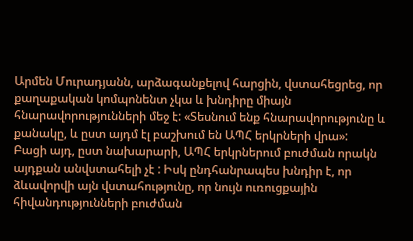Արմեն Մուրադյանն, արձագանքելով հարցին, վստահեցրեց, որ քաղաքական կոմպոնենտ չկա և խնդիրը միայն հնարավորությունների մեջ է: «Տեսնում ենք հնարավորությունը և քանակը, և ըստ այդմ էլ բաշխում են ԱՊՀ երկրների վրա»:
Բացի այդ, ըստ նախարարի, ԱՊՀ երկրներում բուժման որակն այդքան անվստահելի չէ : Իսկ ընդհանրապես խնդիր է, որ ձևավորվի այն վստահությունը, որ նույն ուռուցքային հիվանդությունների բուժման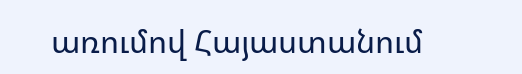առումով Հայաստանում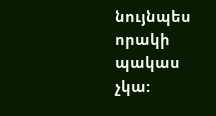նույնպես որակի պակաս չկա: